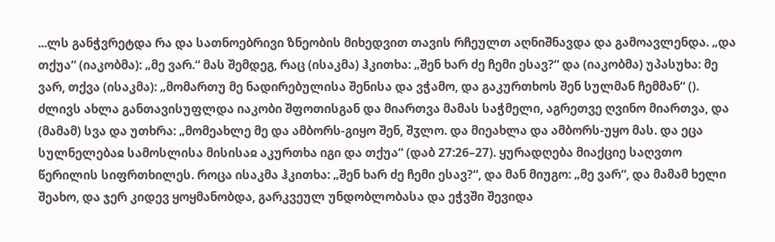...ლს განჭვრეტდა რა და სათნოებრივი ზნეობის მიხედვით თავის რჩეულთ აღნიშნავდა და გამოავლენდა. „და თქუა“ (იაკობმა): „მე ვარ.“ მას შემდეგ, რაც (ისაკმა) ჰკითხა: „შენ ხარ ძე ჩემი ესავ?“ და (იაკობმა) უპასუხა: მე ვარ, თქვა (ისაკმა): „მომართუ მე ნადირებულისა შენისა და ვჭამო, და გაკურთხოს შენ სულმან ჩემმან“ (). ძლივს ახლა განთავისუფლდა იაკობი შფოთისგან და მიართვა მამას საჭმელი, აგრეთვე ღვინო მიართვა, და (მამამ) სვა და უთხრა: „მომეახლე მე და ამბორს-გიყო შენ, შჳლო. და მიეახლა და ამბორს-უყო მას. და ეცა სულნელებაჲ სამოსლისა მისისაჲ აკურთხა იგი და თქუა“ (დაბ 27:26–27). ყურადღება მიაქციე საღვთო წერილის სიფრთხილეს. როცა ისაკმა ჰკითხა: „შენ ხარ ძე ჩემი ესავ?“, და მან მიუგო: „მე ვარ“, და მამამ ხელი შეახო, და ჯერ კიდევ ყოყმანობდა, გარკვეულ უნდობლობასა და ეჭვში შევიდა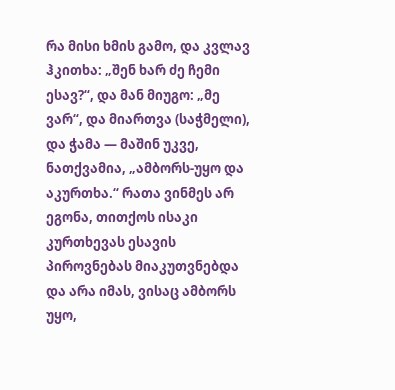რა მისი ხმის გამო, და კვლავ ჰკითხა: „შენ ხარ ძე ჩემი ესავ?“, და მან მიუგო: „მე ვარ“, და მიართვა (საჭმელი), და ჭამა — მაშინ უკვე, ნათქვამია, „ამბორს-უყო და აკურთხა.“ რათა ვინმეს არ ეგონა, თითქოს ისაკი კურთხევას ესავის პიროვნებას მიაკუთვნებდა და არა იმას, ვისაც ამბორს უყო,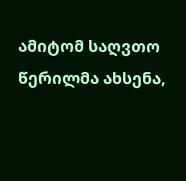ამიტომ საღვთო წერილმა ახსენა,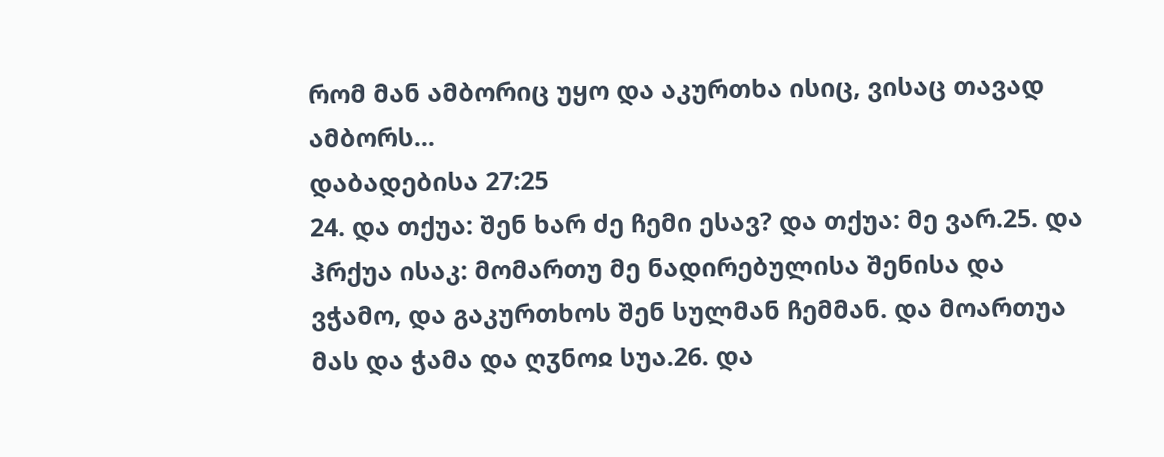რომ მან ამბორიც უყო და აკურთხა ისიც, ვისაც თავად ამბორს...
დაბადებისა 27:25
24. და თქუა: შენ ხარ ძე ჩემი ესავ? და თქუა: მე ვარ.25. და ჰრქუა ისაკ: მომართუ მე ნადირებულისა შენისა და ვჭამო, და გაკურთხოს შენ სულმან ჩემმან. და მოართუა მას და ჭამა და ღჳნოჲ სუა.26. და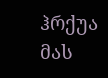ჰრქუა მას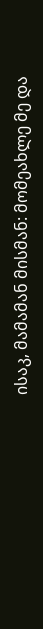ისაკ, მამამან მისმან: მომეახლე მე და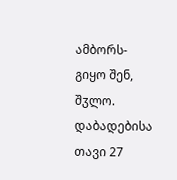ამბორს-გიყო შენ, შჳლო.
დაბადებისა თავი 27